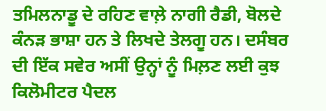ਤਮਿਲਨਾਡੂ ਦੇ ਰਹਿਣ ਵਾਲ਼ੇ ਨਾਗੀ ਰੈਡੀ, ਬੋਲਦੇ ਕੰਨੜ ਭਾਸ਼ਾ ਹਨ ਤੇ ਲਿਖਦੇ ਤੇਲਗੂ ਹਨ। ਦਸੰਬਰ ਦੀ ਇੱਕ ਸਵੇਰ ਅਸੀਂ ਉਨ੍ਹਾਂ ਨੂੰ ਮਿਲ਼ਣ ਲਈ ਕੁਝ ਕਿਲੋਮੀਟਰ ਪੈਦਲ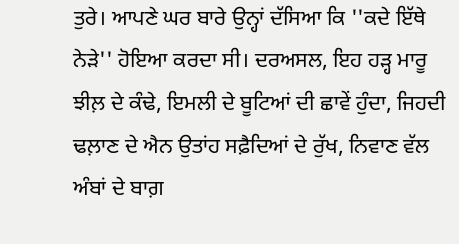ਤੁਰੇ। ਆਪਣੇ ਘਰ ਬਾਰੇ ਉਨ੍ਹਾਂ ਦੱਸਿਆ ਕਿ ''ਕਦੇ ਇੱਥੇ ਨੇੜੇ'' ਹੋਇਆ ਕਰਦਾ ਸੀ। ਦਰਅਸਲ, ਇਹ ਹੜ੍ਹ ਮਾਰੂ ਝੀਲ਼ ਦੇ ਕੰਢੇ, ਇਮਲੀ ਦੇ ਬੂਟਿਆਂ ਦੀ ਛਾਵੇਂ ਹੁੰਦਾ, ਜਿਹਦੀ ਢਲ਼ਾਣ ਦੇ ਐਨ ਉਤਾਂਹ ਸਫ਼ੈਦਿਆਂ ਦੇ ਰੁੱਖ, ਨਿਵਾਣ ਵੱਲ ਅੰਬਾਂ ਦੇ ਬਾਗ਼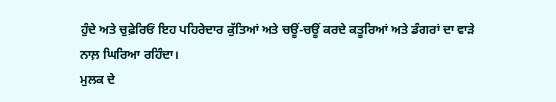ਹੁੰਦੇ ਅਤੇ ਚੁਫ਼ੇਰਿਓਂ ਇਹ ਪਹਿਰੇਦਾਰ ਕੁੱਤਿਆਂ ਅਤੇ ਚਊਂ-ਚਊਂ ਕਰਦੇ ਕਤੂਰਿਆਂ ਅਤੇ ਡੰਗਰਾਂ ਦਾ ਵਾੜੇ ਨਾਲ਼ ਘਿਰਿਆ ਰਹਿੰਦਾ।
ਮੁਲਕ ਦੇ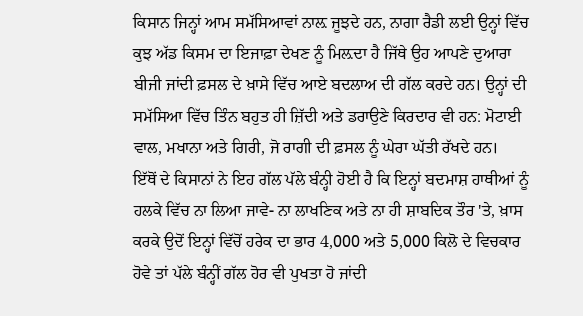ਕਿਸਾਨ ਜਿਨ੍ਹਾਂ ਆਮ ਸਮੱਸਿਆਵਾਂ ਨਾਲ਼ ਜੂਝਦੇ ਹਨ, ਨਾਗਾ ਰੈਡੀ ਲਈ ਉਨ੍ਹਾਂ ਵਿੱਚ ਕੁਝ ਅੱਡ ਕਿਸਮ ਦਾ ਇਜਾਫ਼ਾ ਦੇਖਣ ਨੂੰ ਮਿਲ਼ਦਾ ਹੈ ਜਿੱਥੇ ਉਹ ਆਪਣੇ ਦੁਆਰਾ ਬੀਜੀ ਜਾਂਦੀ ਫ਼ਸਲ ਦੇ ਖ਼ਾਸੇ ਵਿੱਚ ਆਏ ਬਦਲਾਅ ਦੀ ਗੱਲ ਕਰਦੇ ਹਨ। ਉਨ੍ਹਾਂ ਦੀ ਸਮੱਸਿਆ ਵਿੱਚ ਤਿੰਨ ਬਹੁਤ ਹੀ ਜ਼ਿੱਦੀ ਅਤੇ ਡਰਾਉਣੇ ਕਿਰਦਾਰ ਵੀ ਹਨ: ਮੋਟਾਈ ਵਾਲ, ਮਖਾਨਾ ਅਤੇ ਗਿਰੀ, ਜੋ ਰਾਗੀ ਦੀ ਫ਼ਸਲ ਨੂੰ ਘੇਰਾ ਘੱਤੀ ਰੱਖਦੇ ਹਨ।
ਇੱਥੋਂ ਦੇ ਕਿਸਾਨਾਂ ਨੇ ਇਹ ਗੱਲ ਪੱਲੇ ਬੰਨ੍ਹੀ ਹੋਈ ਹੈ ਕਿ ਇਨ੍ਹਾਂ ਬਦਮਾਸ਼ ਹਾਥੀਆਂ ਨੂੰ ਹਲਕੇ ਵਿੱਚ ਨਾ ਲਿਆ ਜਾਵੇ- ਨਾ ਲਾਖਣਿਕ ਅਤੇ ਨਾ ਹੀ ਸ਼ਾਬਦਿਕ ਤੌਰ 'ਤੇ, ਖ਼ਾਸ ਕਰਕੇ ਉਦੋਂ ਇਨ੍ਹਾਂ ਵਿੱਚੋਂ ਹਰੇਕ ਦਾ ਭਾਰ 4,000 ਅਤੇ 5,000 ਕਿਲੋ ਦੇ ਵਿਚਕਾਰ ਹੋਵੇ ਤਾਂ ਪੱਲੇ ਬੰਨ੍ਹੀਂ ਗੱਲ ਹੋਰ ਵੀ ਪੁਖਤਾ ਹੋ ਜਾਂਦੀ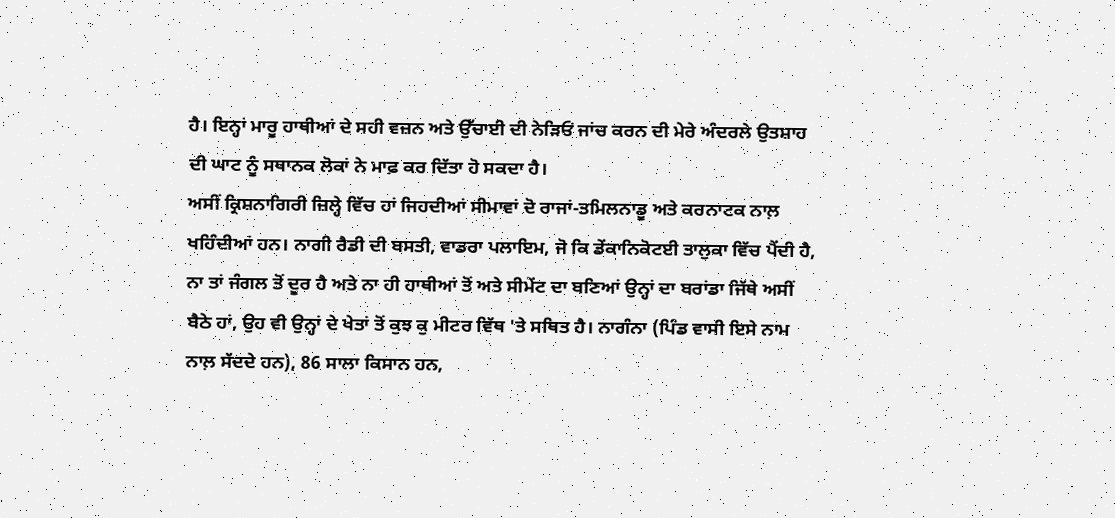ਹੈ। ਇਨ੍ਹਾਂ ਮਾਰੂ ਹਾਥੀਆਂ ਦੇ ਸਹੀ ਵਜ਼ਨ ਅਤੇ ਉੱਚਾਈ ਦੀ ਨੇੜਿਓਂ ਜਾਂਚ ਕਰਨ ਦੀ ਮੇਰੇ ਅੰਦਰਲੇ ਉਤਸ਼ਾਹ ਦੀ ਘਾਟ ਨੂੰ ਸਥਾਨਕ ਲੋਕਾਂ ਨੇ ਮਾਫ਼ ਕਰ ਦਿੱਤਾ ਹੋ ਸਕਦਾ ਹੈ।
ਅਸੀਂ ਕ੍ਰਿਸ਼ਨਾਗਿਰੀ ਜ਼ਿਲ੍ਹੇ ਵਿੱਚ ਹਾਂ ਜਿਹਦੀਆਂ ਸੀਮਾਵਾਂ ਦੋ ਰਾਜਾਂ-ਤਮਿਲਨਾਡੂ ਅਤੇ ਕਰਨਾਟਕ ਨਾਲ਼ ਖਹਿੰਦੀਆਂ ਹਨ। ਨਾਗੀ ਰੈਡੀ ਦੀ ਬਸਤੀ, ਵਾਡਰਾ ਪਲਾਇਮ, ਜੋ ਕਿ ਡੇਂਕਾਨਿਕੋਟਈ ਤਾਲੁਕਾ ਵਿੱਚ ਪੈਂਦੀ ਹੈ, ਨਾ ਤਾਂ ਜੰਗਲ ਤੋਂ ਦੂਰ ਹੈ ਅਤੇ ਨਾ ਹੀ ਹਾਥੀਆਂ ਤੋਂ ਅਤੇ ਸੀਮੇਂਟ ਦਾ ਬਣਿਆਂ ਉਨ੍ਹਾਂ ਦਾ ਬਰਾਂਡਾ ਜਿੱਥੇ ਅਸੀਂ ਬੈਠੇ ਹਾਂ, ਉਹ ਵੀ ਉਨ੍ਹਾਂ ਦੇ ਖੇਤਾਂ ਤੋਂ ਕੁਝ ਕੁ ਮੀਟਰ ਵਿੱਥ 'ਤੇ ਸਥਿਤ ਹੈ। ਨਾਗੰਨਾ (ਪਿੰਡ ਵਾਸੀ ਇਸੇ ਨਾਮ ਨਾਲ਼ ਸੱਦਦੇ ਹਨ), 86 ਸਾਲਾ ਕਿਸਾਨ ਹਨ,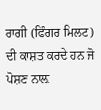ਰਾਗੀ (ਫਿੰਗਰ ਮਿਲਟ) ਦੀ ਕਾਸ਼ਤ ਕਰਦੇ ਹਨ ਜੋ ਪੋਸ਼ਣ ਨਾਲ਼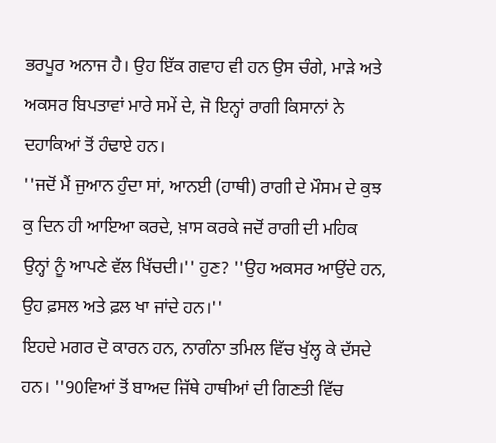ਭਰਪੂਰ ਅਨਾਜ ਹੈ। ਉਹ ਇੱਕ ਗਵਾਹ ਵੀ ਹਨ ਉਸ ਚੰਗੇ, ਮਾੜੇ ਅਤੇ ਅਕਸਰ ਬਿਪਤਾਵਾਂ ਮਾਰੇ ਸਮੇਂ ਦੇ, ਜੋ ਇਨ੍ਹਾਂ ਰਾਗੀ ਕਿਸਾਨਾਂ ਨੇ ਦਹਾਕਿਆਂ ਤੋਂ ਹੰਢਾਏ ਹਨ।
''ਜਦੋਂ ਮੈਂ ਜੁਆਨ ਹੁੰਦਾ ਸਾਂ, ਆਨਈ (ਹਾਥੀ) ਰਾਗੀ ਦੇ ਮੌਸਮ ਦੇ ਕੁਝ ਕੁ ਦਿਨ ਹੀ ਆਇਆ ਕਰਦੇ, ਖ਼ਾਸ ਕਰਕੇ ਜਦੋਂ ਰਾਗੀ ਦੀ ਮਹਿਕ ਉਨ੍ਹਾਂ ਨੂੰ ਆਪਣੇ ਵੱਲ ਖਿੱਚਦੀ।'' ਹੁਣ? ''ਉਹ ਅਕਸਰ ਆਉਂਦੇ ਹਨ, ਉਹ ਫ਼ਸਲ ਅਤੇ ਫ਼ਲ ਖਾ ਜਾਂਦੇ ਹਨ।''
ਇਹਦੇ ਮਗਰ ਦੋ ਕਾਰਨ ਹਨ, ਨਾਗੰਨਾ ਤਮਿਲ ਵਿੱਚ ਖੁੱਲ੍ਹ ਕੇ ਦੱਸਦੇ ਹਨ। ''90ਵਿਆਂ ਤੋਂ ਬਾਅਦ ਜਿੱਥੇ ਹਾਥੀਆਂ ਦੀ ਗਿਣਤੀ ਵਿੱਚ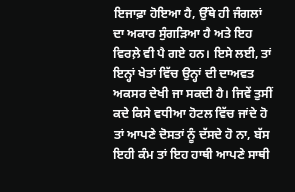ਇਜਾਫ਼ਾ ਹੋਇਆ ਹੈ, ਉੱਥੇ ਹੀ ਜੰਗਲਾਂ ਦਾ ਅਕਾਰ ਸੁੰਗੜਿਆ ਹੈ ਅਤੇ ਇਹ ਵਿਰਲ਼ੇ ਵੀ ਪੈ ਗਏ ਹਨ। ਇਸੇ ਲਈ, ਤਾਂ ਇਨ੍ਹਾਂ ਖੇਤਾਂ ਵਿੱਚ ਉਨ੍ਹਾਂ ਦੀ ਦਾਅਵਤ ਅਕਸਰ ਦੇਖੀ ਜਾ ਸਕਦੀ ਹੈ। ਜਿਵੇਂ ਤੁਸੀਂ ਕਦੇ ਕਿਸੇ ਵਧੀਆ ਹੋਟਲ ਵਿੱਚ ਜਾਂਦੇ ਹੋ ਤਾਂ ਆਪਣੇ ਦੋਸਤਾਂ ਨੂੰ ਦੱਸਦੇ ਹੋ ਨਾ, ਬੱਸ ਇਹੀ ਕੰਮ ਤਾਂ ਇਹ ਹਾਥੀ ਆਪਣੇ ਸਾਥੀ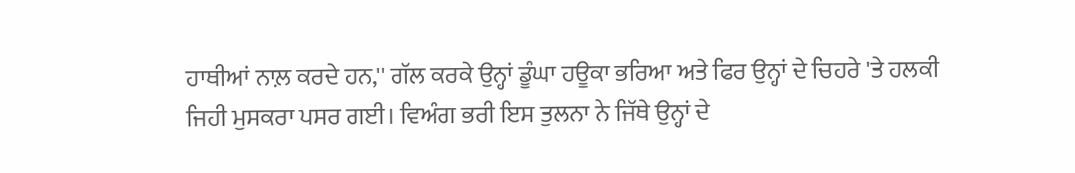ਹਾਥੀਆਂ ਨਾਲ਼ ਕਰਦੇ ਹਨ,'' ਗੱਲ ਕਰਕੇ ਉਨ੍ਹਾਂ ਡੂੰਘਾ ਹਊਕਾ ਭਰਿਆ ਅਤੇ ਫਿਰ ਉਨ੍ਹਾਂ ਦੇ ਚਿਹਰੇ 'ਤੇ ਹਲਕੀ ਜਿਹੀ ਮੁਸਕਰਾ ਪਸਰ ਗਈ। ਵਿਅੰਗ ਭਰੀ ਇਸ ਤੁਲਨਾ ਨੇ ਜਿੱਥੇ ਉਨ੍ਹਾਂ ਦੇ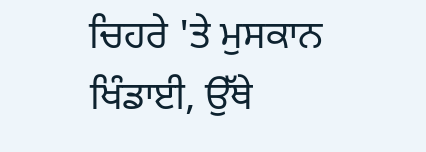ਚਿਹਰੇ 'ਤੇ ਮੁਸਕਾਨ ਖਿੰਡਾਈ, ਉੱਥੇ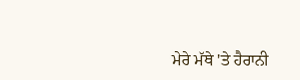ਮੇਰੇ ਮੱਥੇ 'ਤੇ ਹੈਰਾਨੀ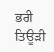ਭਰੀ ਤਿਊੜੀ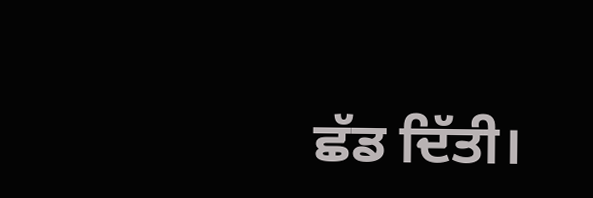ਛੱਡ ਦਿੱਤੀ।